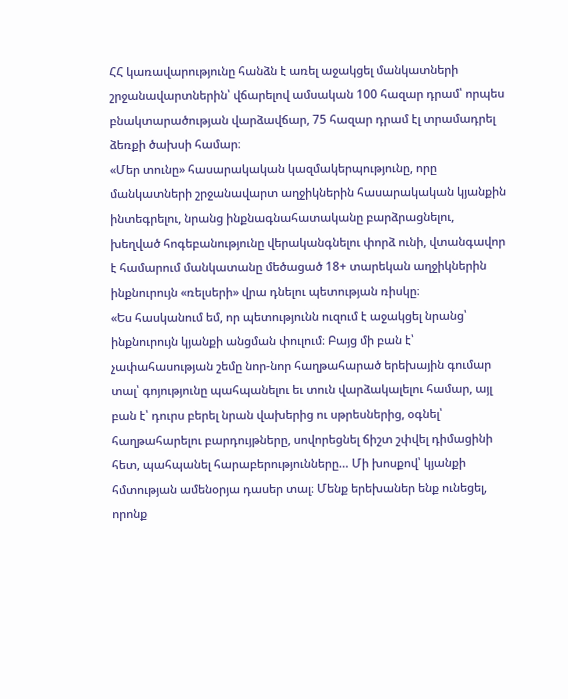ՀՀ կառավարությունը հանձն է առել աջակցել մանկատների շրջանավարտներին՝ վճարելով ամսական 100 հազար դրամ՝ որպես բնակտարածության վարձավճար, 75 հազար դրամ էլ տրամադրել ձեռքի ծախսի համար։
«Մեր տունը» հասարակական կազմակերպությունը, որը մանկատների շրջանավարտ աղջիկներին հասարակական կյանքին ինտեգրելու, նրանց ինքնագնահատականը բարձրացնելու, խեղված հոգեբանությունը վերականգնելու փորձ ունի, վտանգավոր է համարում մանկատանը մեծացած 18+ տարեկան աղջիկներին ինքնուրույն «ռելսերի» վրա դնելու պետության ռիսկը։
«Ես հասկանում եմ, որ պետությունն ուզում է աջակցել նրանց՝ ինքնուրույն կյանքի անցման փուլում։ Բայց մի բան է՝ չափահասության շեմը նոր-նոր հաղթահարած երեխային գումար տալ՝ գոյությունը պահպանելու եւ տուն վարձակալելու համար, այլ բան է՝ դուրս բերել նրան վախերից ու սթրեսներից, օգնել՝ հաղթահարելու բարդույթները, սովորեցնել ճիշտ շփվել դիմացինի հետ, պահպանել հարաբերությունները… Մի խոսքով՝ կյանքի հմտության ամենօրյա դասեր տալ։ Մենք երեխաներ ենք ունեցել, որոնք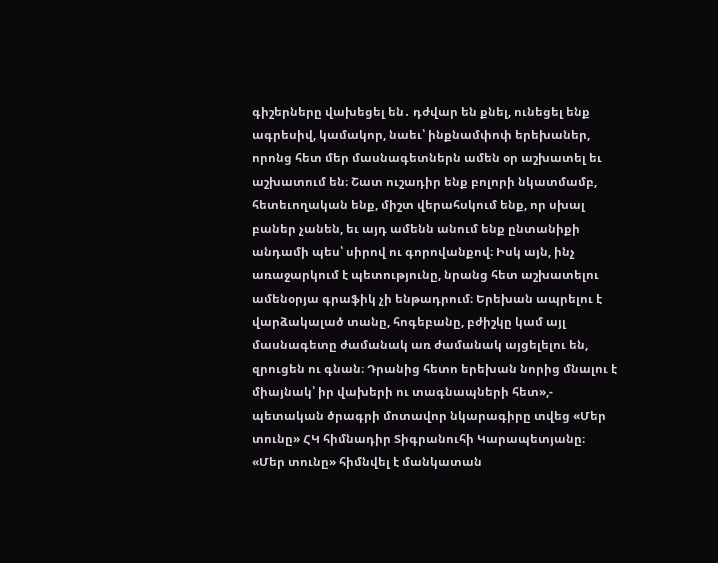գիշերները վախեցել են․ դժվար են քնել, ունեցել ենք ագրեսիվ, կամակոր, նաեւ՝ ինքնամփոփ երեխաներ, որոնց հետ մեր մասնագետներն ամեն օր աշխատել եւ աշխատում են։ Շատ ուշադիր ենք բոլորի նկատմամբ, հետեւողական ենք, միշտ վերահսկում ենք, որ սխալ բաներ չանեն, եւ այդ ամենն անում ենք ընտանիքի անդամի պես՝ սիրով ու գորովանքով։ Իսկ այն, ինչ առաջարկում է պետությունը, նրանց հետ աշխատելու ամենօրյա գրաֆիկ չի ենթադրում։ Երեխան ապրելու է վարձակալած տանը, հոգեբանը, բժիշկը կամ այլ մասնագետը ժամանակ առ ժամանակ այցելելու են, զրուցեն ու գնան։ Դրանից հետո երեխան նորից մնալու է միայնակ՝ իր վախերի ու տագնապների հետ»,- պետական ծրագրի մոտավոր նկարագիրը տվեց «Մեր տունը» ՀԿ հիմնադիր Տիգրանուհի Կարապետյանը։
«Մեր տունը» հիմնվել է մանկատան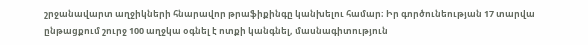շրջանավարտ աղջիկների հնարավոր թրաֆիքինգը կանխելու համար։ Իր գործունեության 17 տարվա ընթացքում շուրջ 100 աղջկա օգնել է ոտքի կանգնել, մասնագիտություն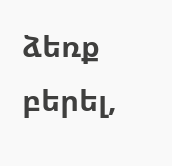ձեռք բերել,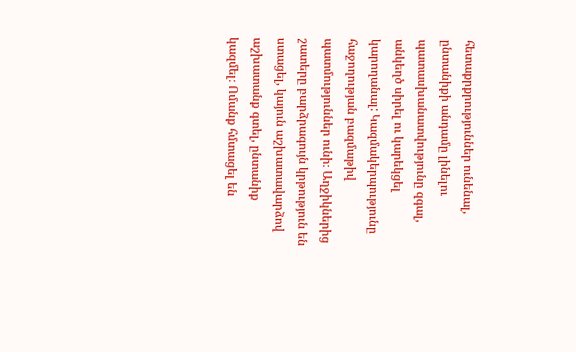հետաքրքրություններ ունենալ, ընտանիքի անդամը լինելու պատասխանատվությունը զգալ, անկեղծ սիրել ու կարեկցել կարողանալ: Կազմակերպությունը հաջողության բազմաթիվ պատմություններ ունի։ Աղջիկներից շատերը բարձրագույն կրթություն են ստացել, կայուն աշխատավարձով աշխատանք գտել, ընտանիք կազմել։ Ոմանք հմտացել են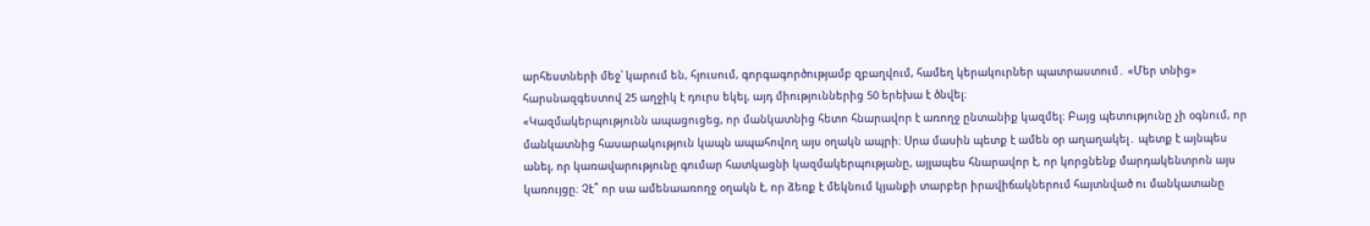արհեստների մեջ՝ կարում են, հյուսում, գորգագործությամբ զբաղվում, համեղ կերակուրներ պատրաստում․ «Մեր տնից» հարսնազգեստով 25 աղջիկ է դուրս եկել, այդ միություններից 50 երեխա է ծնվել։
«Կազմակերպությունն ապացուցեց, որ մանկատնից հետո հնարավոր է առողջ ընտանիք կազմել։ Բայց պետությունը չի օգնում, որ մանկատնից հասարակություն կապն ապահովող այս օղակն ապրի։ Սրա մասին պետք է ամեն օր աղաղակել․ պետք է այնպես անել, որ կառավարությունը գումար հատկացնի կազմակերպությանը, այլապես հնարավոր է, որ կորցնենք մարդակենտրոն այս կառույցը։ Չէ՞ որ սա ամենաառողջ օղակն է, որ ձեռք է մեկնում կյանքի տարբեր իրավիճակներում հայտնված ու մանկատանը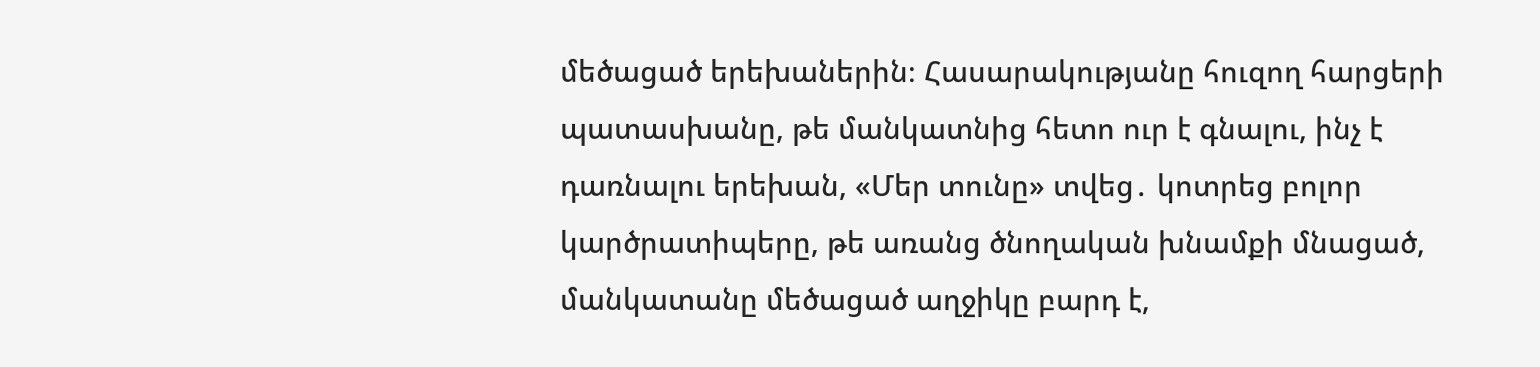մեծացած երեխաներին։ Հասարակությանը հուզող հարցերի պատասխանը, թե մանկատնից հետո ուր է գնալու, ինչ է դառնալու երեխան, «Մեր տունը» տվեց․ կոտրեց բոլոր կարծրատիպերը, թե առանց ծնողական խնամքի մնացած, մանկատանը մեծացած աղջիկը բարդ է,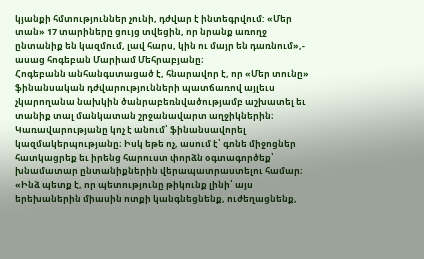կյանքի հմտություններ չունի, դժվար է ինտեգրվում: «Մեր տան» 17 տարիները ցույց տվեցին, որ նրանք առողջ ընտանիք են կազմում, լավ հարս, կին ու մայր են դառնում»,- ասաց հոգեբան Մարիամ Մեհրաբյանը։
Հոգեբանն անհանգստացած է, հնարավոր է, որ «Մեր տունը» ֆինանսական դժվարությունների պատճառով այլեւս չկարողանա նախկին ծանրաբեռնվածությամբ աշխատել եւ տանիք տալ մանկատան շրջանավարտ աղջիկներին։ Կառավարությանը կոչ է անում՝ ֆինանսավորել կազմակերպությանը։ Իսկ եթե ոչ, ասում է՝ գոնե միջոցներ հատկացրեք եւ իրենց հարուստ փորձն օգտագործեք՝ խնամատար ընտանիքներին վերապատրաստելու համար։
«Ինձ պետք է, որ պետությունը թիկունք լինի՝ այս երեխաներին միասին ոտքի կանգնեցնենք, ուժեղացնենք,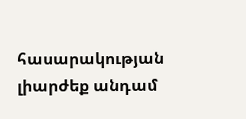հասարակության լիարժեք անդամ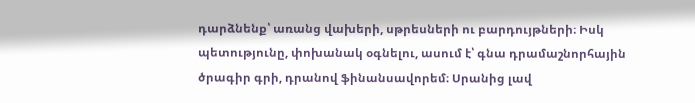դարձնենք՝ առանց վախերի, սթրեսների ու բարդույթների։ Իսկ պետությունը, փոխանակ օգնելու, ասում է՝ գնա դրամաշնորհային ծրագիր գրի, դրանով ֆինանսավորեմ։ Սրանից լավ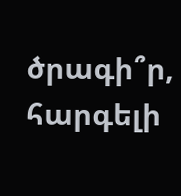ծրագի՞ր, հարգելի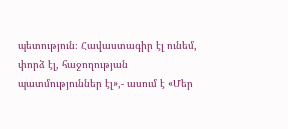պետություն։ Հավաստագիր էլ ունեմ, փորձ էլ, հաջողության պատմություններ էլ»,- ասում է «Մեր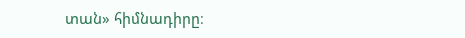տան» հիմնադիրը։